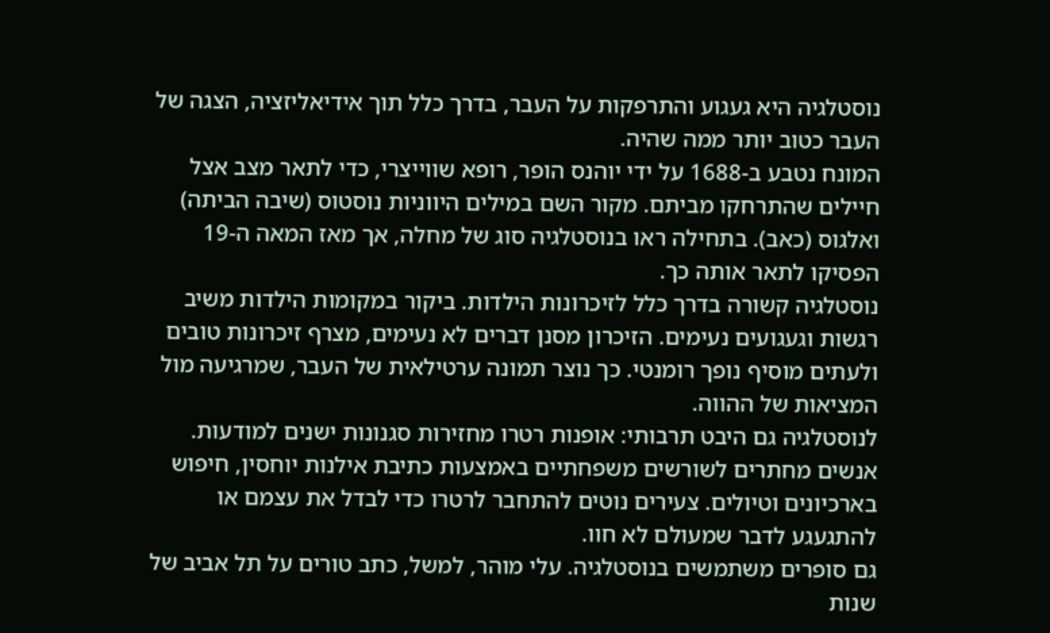נוסטלגיה היא געגוע והתרפקות על העבר, בדרך כלל תוך אידיאליזציה, הצגה של העבר כטוב יותר ממה שהיה.
המונח נטבע ב-1688 על ידי יוהנס הופר, רופא שווייצרי, כדי לתאר מצב אצל חיילים שהתרחקו מביתם. מקור השם במילים היווניות נוסטוס (שיבה הביתה) ואלגוס (כאב). בתחילה ראו בנוסטלגיה סוג של מחלה, אך מאז המאה ה-19 הפסיקו לתאר אותה כך.
נוסטלגיה קשורה בדרך כלל לזיכרונות הילדות. ביקור במקומות הילדות משיב רגשות וגעגועים נעימים. הזיכרון מסנן דברים לא נעימים, מצרף זיכרונות טובים ולעתים מוסיף נופך רומנטי. כך נוצר תמונה ערטילאית של העבר, שמרגיעה מול המציאות של ההווה.
לנוסטלגיה גם היבט תרבותי: אופנות רטרו מחזירות סגנונות ישנים למודעות. אנשים מחתרים לשורשים משפחתיים באמצעות כתיבת אילנות יוחסין, חיפוש בארכיונים וטיולים. צעירים נוטים להתחבר לרטרו כדי לבדל את עצמם או להתגעגע לדבר שמעולם לא חוו.
גם סופרים משתמשים בנוסטלגיה. עלי מוהר, למשל, כתב טורים על תל אביב של שנות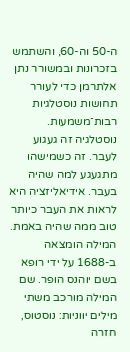ה-50 וה-60, והשתמש בזכרונות ובמשורר נתן אלתרמן כדי לעורר תחושות נוסטלגיות רבות־משמעות.
נוסטלגיה זה געגוע לעבר. זה כשמישהו מתגעגע למה שהיה בעבר. אידיאליזציה היא לראות את העבר כיותר טוב ממה שהיה באמת.
המילה הומצאה ב-1688 על ידי רופא בשם יוהנס הופר. שם המילה מורכב משתי מילים יווניות: נוסטוס, חזרה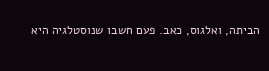הביתה, ואלגוס, כאב. פעם חשבו שנוסטלגיה היא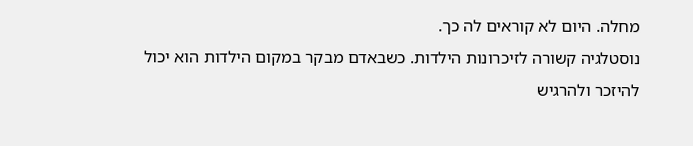מחלה. היום לא קוראים לה כך.
נוסטלגיה קשורה לזיכרונות הילדות. כשבאדם מבקר במקום הילדות הוא יכול להיזכר ולהרגיש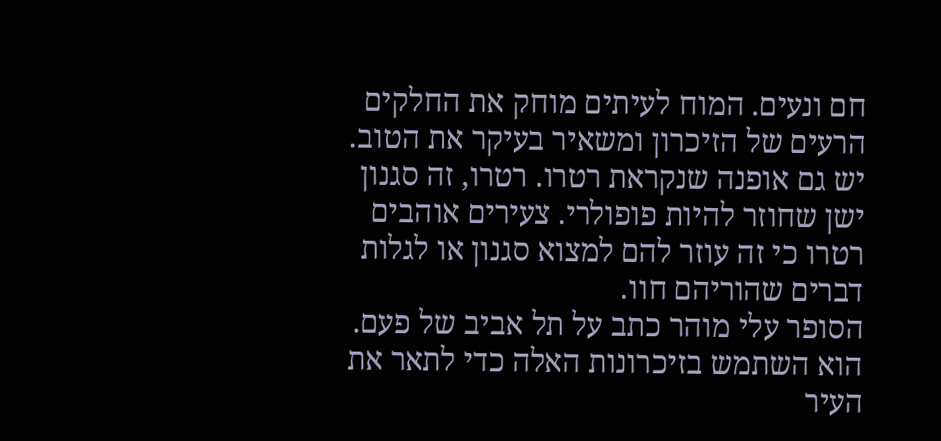חם ונעים. המוח לעיתים מוחק את החלקים הרעים של הזיכרון ומשאיר בעיקר את הטוב.
יש גם אופנה שנקראת רטרו. רטרו, זה סגנון ישן שחוזר להיות פופולרי. צעירים אוהבים רטרו כי זה עוזר להם למצוא סגנון או לגלות דברים שהוריהם חוו.
הסופר עלי מוהר כתב על תל אביב של פעם. הוא השתמש בזיכרונות האלה כדי לתאר את העיר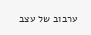ערבוב של עצב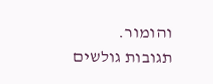והומור.
תגובות גולשים